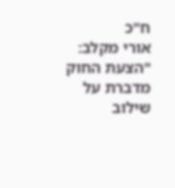ח"כ
אורי מקלב: "הצעת החוק מדברת על שילוב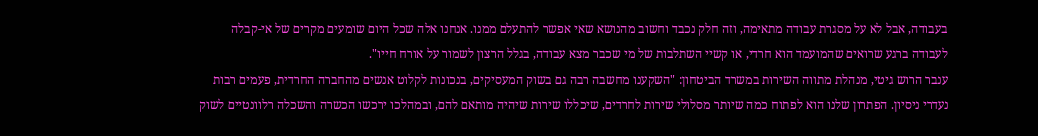בעבודה, אבל לא על מסגרת עבודה מתאימה, וזה חלק נכבד וחשוב מהנושא שאי אפשר להתעלם ממנו. אנחנו אלה שכל היום שומעים מקרים של אי-קבלה לעבודה ברגע שרואים שהמועמד הוא חרדי, או קשיי השתלבות של מי שכבר מצא עבודה, בגלל הרצון לשמור על אורח חייו".
ענבר הרוש גיטי, מנהלת מתווה השירות במשרד הביטחון: "השקענו מחשבה רבה גם בשוק המעסיקים, בנכונות לקלוט אנשים מהחברה החרדית, פעמים רבות נעדרי ניסיון. הפתרון שלנו הוא לפתוח כמה שיותר מסלולי שירות לחרדים, שיכללו שירות שיהיה מותאם להם, ובמהלכו ירכשו הכשרה והשכלה רלוונטיים לשוק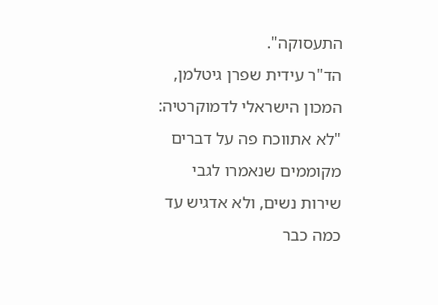התעסוקה".
הד"ר עידית שפרן גיטלמן, המכון הישראלי לדמוקרטיה: "לא אתווכח פה על דברים מקוממים שנאמרו לגבי שירות נשים, ולא אדגיש עד כמה כבר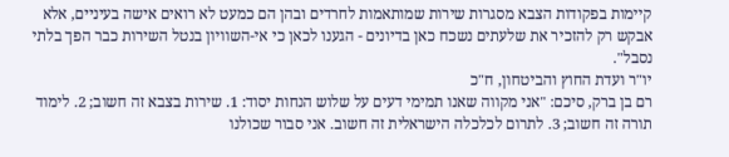קיימות בפקודות הצבא מסגרות שירות שמותאמות לחרדים ובהן הם כמעט לא רואים אישה בעיניים, אלא אבקש רק להזכיר את שלעתים נשכח כאן בדיונים - הגענו לכאן כי אי-השוויון בנטל השירות כבר הפך בלתי נסבל".
יו"ר ועדת החוץ והביטחון, ח"כ
רם בן ברק, סיכם: "אני מקווה שאנו תמימי דעים על שלוש הנחות יסוד: 1. שירות בצבא זה חשוב; 2. לימוד תורה זה חשוב; 3. לתרום לכלכלה הישראלית זה חשוב. אני סבור שכולנו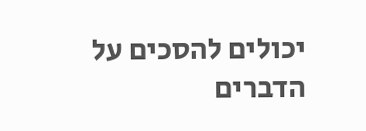יכולים להסכים על הדברים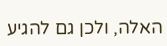האלה, ולכן גם להגיע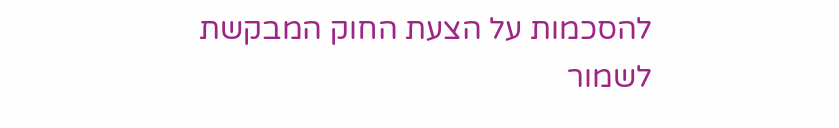להסכמות על הצעת החוק המבקשת לשמור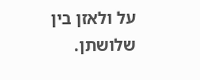על ולאזן בין שלושתן.